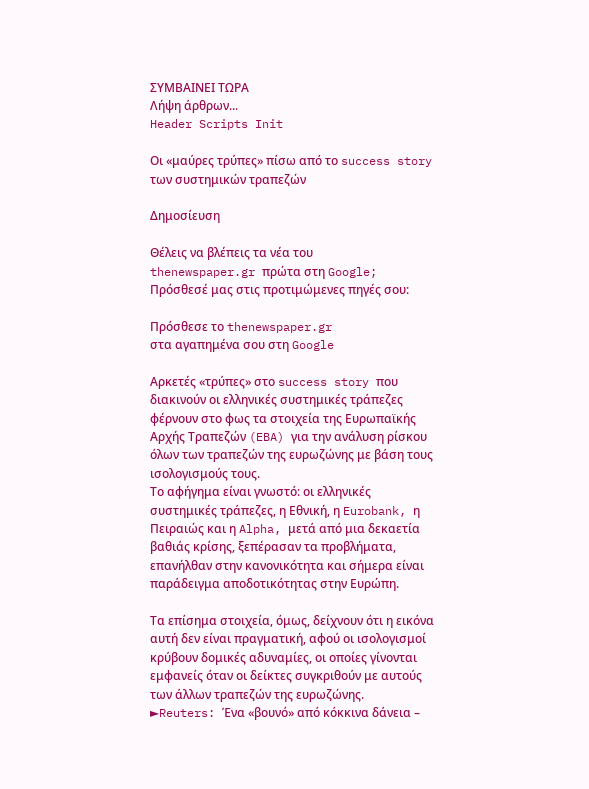ΣΥΜΒΑΙΝΕΙ ΤΩΡΑ
Λήψη άρθρων...
Header Scripts Init

Οι «μαύρες τρύπες» πίσω από το success story των συστημικών τραπεζών

Δημοσίευση

Θέλεις να βλέπεις τα νέα του
thenewspaper.gr πρώτα στη Google;
Πρόσθεσέ μας στις προτιμώμενες πηγές σου:

Πρόσθεσε το thenewspaper.gr
στα αγαπημένα σου στη Google

Αρκετές «τρύπες» στο success story που διακινούν οι ελληνικές συστημικές τράπεζες φέρνουν στο φως τα στοιχεία της Ευρωπαϊκής Αρχής Τραπεζών (EBA) για την ανάλυση ρίσκου όλων των τραπεζών της ευρωζώνης με βάση τους ισολογισμούς τους.
Το αφήγημα είναι γνωστό: οι ελληνικές συστημικές τράπεζες, η Εθνική, η Eurobank, η Πειραιώς και η Alpha, μετά από μια δεκαετία βαθιάς κρίσης, ξεπέρασαν τα προβλήματα, επανήλθαν στην κανονικότητα και σήμερα είναι παράδειγμα αποδοτικότητας στην Ευρώπη.

Τα επίσημα στοιχεία, όμως, δείχνουν ότι η εικόνα αυτή δεν είναι πραγματική, αφού οι ισολογισμοί κρύβουν δομικές αδυναμίες, οι οποίες γίνονται εμφανείς όταν οι δείκτες συγκριθούν με αυτούς των άλλων τραπεζών της ευρωζώνης.
►Reuters: Ένα «βουνό» από κόκκινα δάνεια –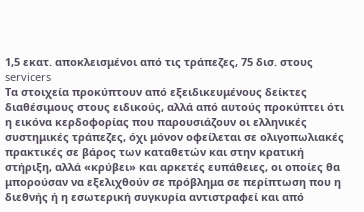1,5 εκατ. αποκλεισμένοι από τις τράπεζες, 75 δισ. στους servicers
Τα στοιχεία προκύπτουν από εξειδικευμένους δείκτες διαθέσιμους στους ειδικούς, αλλά από αυτούς προκύπτει ότι η εικόνα κερδοφορίας που παρουσιάζουν οι ελληνικές συστημικές τράπεζες, όχι μόνον οφείλεται σε ολιγοπωλιακές πρακτικές σε βάρος των καταθετών και στην κρατική στήριξη, αλλά «κρύβει» και αρκετές ευπάθειες, οι οποίες θα μπορούσαν να εξελιχθούν σε πρόβλημα σε περίπτωση που η διεθνής ή η εσωτερική συγκυρία αντιστραφεί και από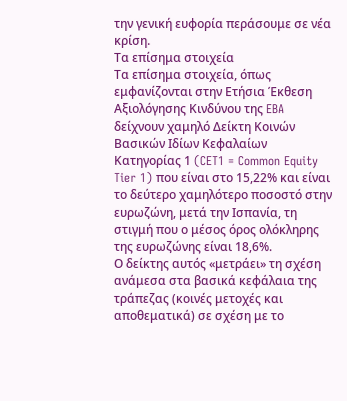την γενική ευφορία περάσουμε σε νέα κρίση.
Τα επίσημα στοιχεία
Τα επίσημα στοιχεία, όπως εμφανίζονται στην Ετήσια Έκθεση Αξιολόγησης Κινδύνου της EBA δείχνουν χαμηλό Δείκτη Κοινών Βασικών Ιδίων Κεφαλαίων Κατηγορίας 1 (CET1 = Common Equity Tier 1) που είναι στο 15,22% και είναι το δεύτερο χαμηλότερο ποσοστό στην ευρωζώνη, μετά την Ισπανία, τη στιγμή που ο μέσος όρος ολόκληρης της ευρωζώνης είναι 18,6%.
Ο δείκτης αυτός «μετράει» τη σχέση ανάμεσα στα βασικά κεφάλαια της τράπεζας (κοινές μετοχές και αποθεματικά) σε σχέση με το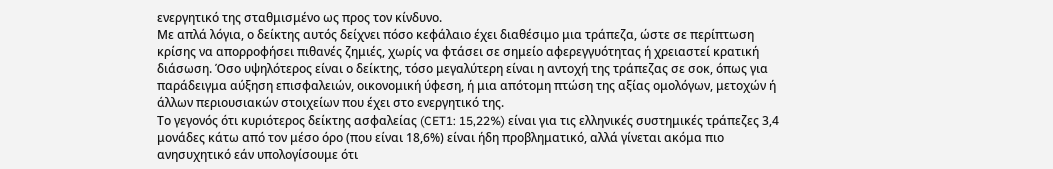ενεργητικό της σταθμισμένο ως προς τον κίνδυνο.
Με απλά λόγια, ο δείκτης αυτός δείχνει πόσο κεφάλαιο έχει διαθέσιμο μια τράπεζα, ώστε σε περίπτωση κρίσης να απορροφήσει πιθανές ζημιές, χωρίς να φτάσει σε σημείο αφερεγγυότητας ή χρειαστεί κρατική διάσωση. Όσο υψηλότερος είναι ο δείκτης, τόσο μεγαλύτερη είναι η αντοχή της τράπεζας σε σοκ, όπως για παράδειγμα αύξηση επισφαλειών, οικονομική ύφεση, ή μια απότομη πτώση της αξίας ομολόγων, μετοχών ή άλλων περιουσιακών στοιχείων που έχει στο ενεργητικό της.
Το γεγονός ότι κυριότερος δείκτης ασφαλείας (CET1: 15,22%) είναι για τις ελληνικές συστημικές τράπεζες 3,4 μονάδες κάτω από τον μέσο όρο (που είναι 18,6%) είναι ήδη προβληματικό, αλλά γίνεται ακόμα πιο ανησυχητικό εάν υπολογίσουμε ότι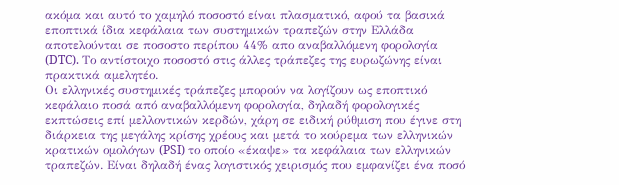ακόμα και αυτό το χαμηλό ποσοστό είναι πλασματικό, αφού τα βασικά εποπτικά ίδια κεφάλαια των συστημικών τραπεζών στην Ελλάδα αποτελούνται σε ποσοστο περίπου 44% απο αναβαλλόμενη φορολογία (DTC). Το αντίστοιχο ποσοστό στις άλλες τράπεζες της ευρωζώνης είναι πρακτικά αμελητέο.
Οι ελληνικές συστημικές τράπεζες μπορούν να λογίζουν ως εποπτικό κεφάλαιο ποσά από αναβαλλόμενη φορολογία, δηλαδή φορολογικές εκπτώσεις επί μελλοντικών κερδών, χάρη σε ειδική ρύθμιση που έγινε στη διάρκεια της μεγάλης κρίσης χρέους και μετά το κούρεμα των ελληνικών κρατικών ομολόγων (PSI) το οποίο «έκαψε» τα κεφάλαια των ελληνικών τραπεζών. Είναι δηλαδή ένας λογιστικός χειρισμός που εμφανίζει ένα ποσό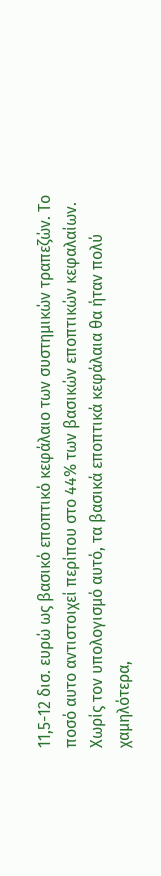11,5-12 δισ. ευρώ ως βασικό εποπτικό κεφάλαιο των συστημικών τραπεζών. Το ποσό αυτο αντιστοιχεί περίπου στο 44% των βασικών εποπτικών κεφαλαίων.
Χωρίς τον υπολογισμό αυτό, τα βασικά εποπτικά κεφάλαια θα ήταν πολύ χαμηλότερα,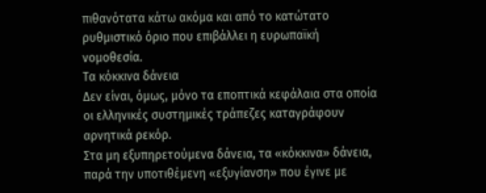πιθανότατα κάτω ακόμα και από το κατώτατο ρυθμιστικό όριο που επιβάλλει η ευρωπαϊκή νομοθεσία.
Τα κόκκινα δάνεια
Δεν είναι, όμως, μόνο τα εποπτικά κεφάλαια στα οποία οι ελληνικές συστημικές τράπεζες καταγράφουν αρνητικά ρεκόρ.
Στα μη εξυπηρετούμενα δάνεια, τα «κόκκινα» δάνεια, παρά την υποτιθέμενη «εξυγίανση» που έγινε με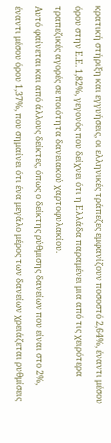κρατική στήριξη και εγγυήσεις, οι ελληνικές τράπεζες εμφανίζουν ποσοστό 2,64%, έναντι μέσου όρου στην Ε.Ε. 1,82%, γεγονός που δείχνει ότι η Ελλάδα παραμένει μια από τις χειρότερα τραπεζικές αγορές σε ποιότητα δανειακού χαρτοφυλακίου.
Αυτό φαίνεται και από άλλους δείκτες, όπως ο δείκτης ρύθμισης δανείων που είναι στο 2%, έναντι μέσου όρου 1,37%, που σημαίνει ότι ένα μεγάλο μέρος των δανείων χρειάζεται ρυθμίσεις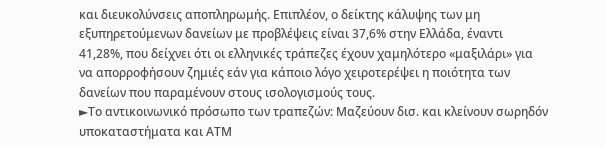και διευκολύνσεις αποπληρωμής. Επιπλέον, ο δείκτης κάλυψης των μη εξυπηρετούμενων δανείων με προβλέψεις είναι 37,6% στην Ελλάδα, έναντι 41,28%, που δείχνει ότι οι ελληνικές τράπεζες έχουν χαμηλότερο «μαξιλάρι» για να απορροφήσουν ζημιές εάν για κάποιο λόγο χειροτερέψει η ποιότητα των δανείων που παραμένουν στους ισολογισμούς τους.
►Το αντικοινωνικό πρόσωπο των τραπεζών: Μαζεύουν δισ. και κλείνουν σωρηδόν υποκαταστήματα και ΑΤΜ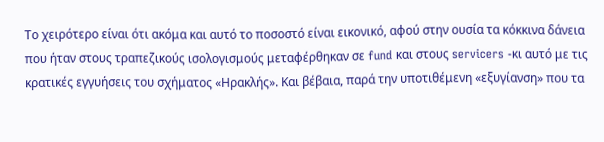Το χειρότερο είναι ότι ακόμα και αυτό το ποσοστό είναι εικονικό, αφού στην ουσία τα κόκκινα δάνεια που ήταν στους τραπεζικούς ισολογισμούς μεταφέρθηκαν σε fund και στους servicers -κι αυτό με τις κρατικές εγγυήσεις του σχήματος «Ηρακλής». Και βέβαια, παρά την υποτιθέμενη «εξυγίανση» που τα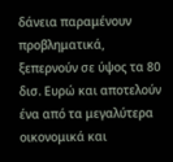δάνεια παραμένουν προβληματικά, ξεπερνούν σε ύψος τα 80 δισ. Ευρώ και αποτελούν ένα από τα μεγαλύτερα οικονομικά και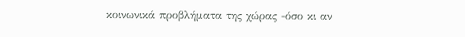κοινωνικά προβλήματα της χώρας -όσο κι αν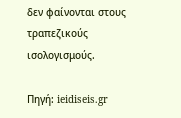δεν φαίνονται στους τραπεζικούς ισολογισμούς.

Πηγή: ieidiseis.gr